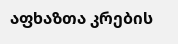აფხაზთა კრების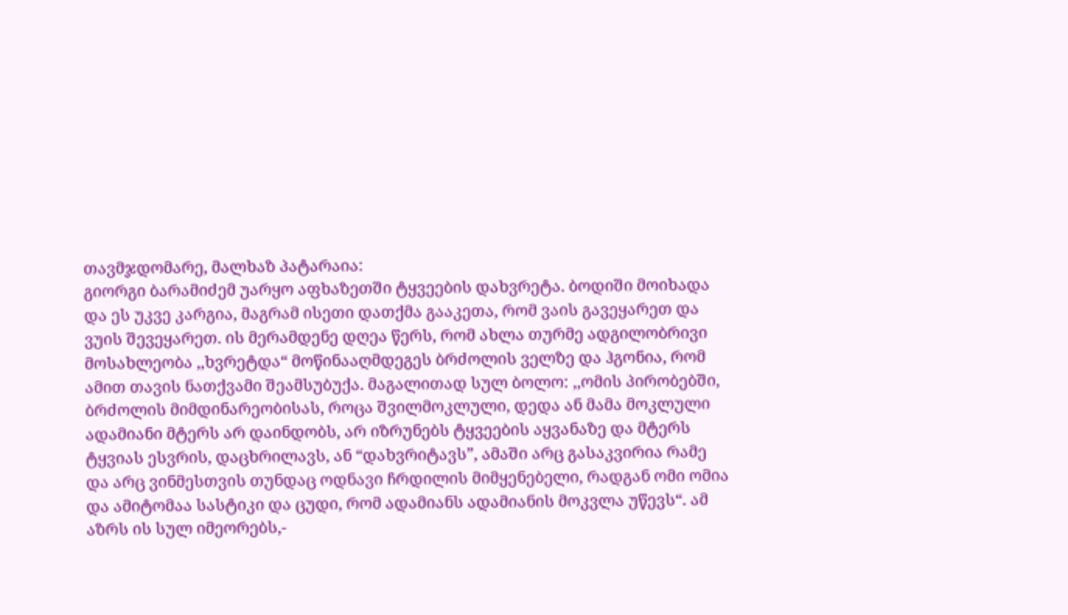თავმჯდომარე, მალხაზ პატარაია:
გიორგი ბარამიძემ უარყო აფხაზეთში ტყვეების დახვრეტა. ბოდიში მოიხადა და ეს უკვე კარგია, მაგრამ ისეთი დათქმა გააკეთა, რომ ვაის გავეყარეთ და ვუის შევეყარეთ. ის მერამდენე დღეა წერს, რომ ახლა თურმე ადგილობრივი მოსახლეობა ,,ხვრეტდა“ მოწინააღმდეგეს ბრძოლის ველზე და ჰგონია, რომ ამით თავის ნათქვამი შეამსუბუქა. მაგალითად სულ ბოლო: ,,ომის პირობებში, ბრძოლის მიმდინარეობისას, როცა შვილმოკლული, დედა ან მამა მოკლული ადამიანი მტერს არ დაინდობს, არ იზრუნებს ტყვეების აყვანაზე და მტერს ტყვიას ესვრის, დაცხრილავს, ან “დახვრიტავს”, ამაში არც გასაკვირია რამე და არც ვინმესთვის თუნდაც ოდნავი ჩრდილის მიმყენებელი, რადგან ომი ომია და ამიტომაა სასტიკი და ცუდი, რომ ადამიანს ადამიანის მოკვლა უწევს“. ამ აზრს ის სულ იმეორებს,-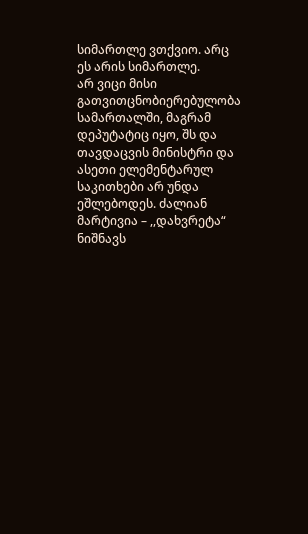სიმართლე ვთქვიო. არც ეს არის სიმართლე.
არ ვიცი მისი გათვითცნობიერებულობა სამართალში, მაგრამ დეპუტატიც იყო, შს და თავდაცვის მინისტრი და ასეთი ელემენტარულ საკითხები არ უნდა ეშლებოდეს. ძალიან მარტივია – ,,დახვრეტა“ ნიშნავს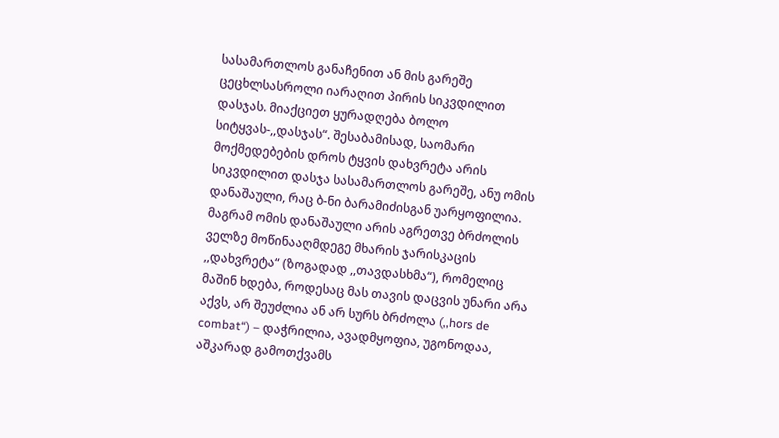სასამართლოს განაჩენით ან მის გარეშე ცეცხლსასროლი იარაღით პირის სიკვდილით დასჯას. მიაქციეთ ყურადღება ბოლო სიტყვას-,,დასჯას“. შესაბამისად, საომარი მოქმედებების დროს ტყვის დახვრეტა არის სიკვდილით დასჯა სასამართლოს გარეშე, ანუ ომის დანაშაული, რაც ბ-ნი ბარამიძისგან უარყოფილია. მაგრამ ომის დანაშაული არის აგრეთვე ბრძოლის ველზე მოწინააღმდეგე მხარის ჯარისკაცის ,,დახვრეტა“ (ზოგადად ,,თავდასხმა“), რომელიც მაშინ ხდება, როდესაც მას თავის დაცვის უნარი არა აქვს, არ შეუძლია ან არ სურს ბრძოლა (,,hors de combat“) – დაჭრილია, ავადმყოფია, უგონოდაა, აშკარად გამოთქვამს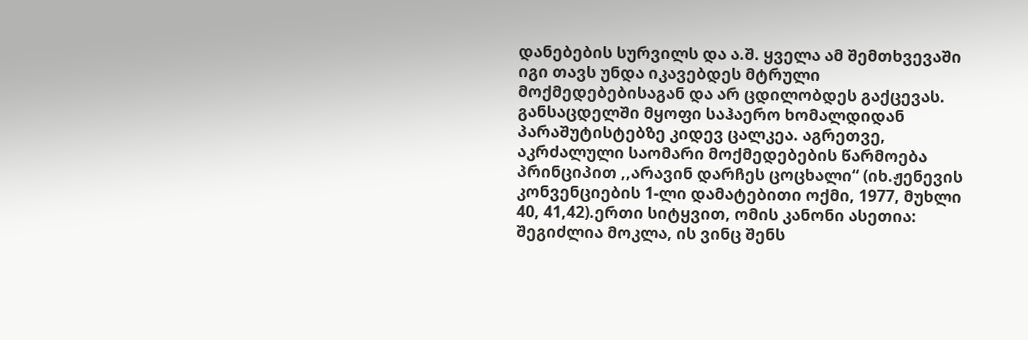დანებების სურვილს და ა.შ. ყველა ამ შემთხვევაში იგი თავს უნდა იკავებდეს მტრული მოქმედებებისაგან და არ ცდილობდეს გაქცევას. განსაცდელში მყოფი საჰაერო ხომალდიდან პარაშუტისტებზე კიდევ ცალკეა. აგრეთვე, აკრძალული საომარი მოქმედებების წარმოება პრინციპით ,,არავინ დარჩეს ცოცხალი“ (იხ.ჟენევის კონვენციების 1-ლი დამატებითი ოქმი, 1977, მუხლი 40, 41,42).ერთი სიტყვით, ომის კანონი ასეთია: შეგიძლია მოკლა, ის ვინც შენს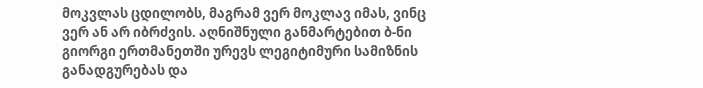მოკვლას ცდილობს, მაგრამ ვერ მოკლავ იმას, ვინც ვერ ან არ იბრძვის. აღნიშნული განმარტებით ბ-ნი გიორგი ერთმანეთში ურევს ლეგიტიმური სამიზნის განადგურებას და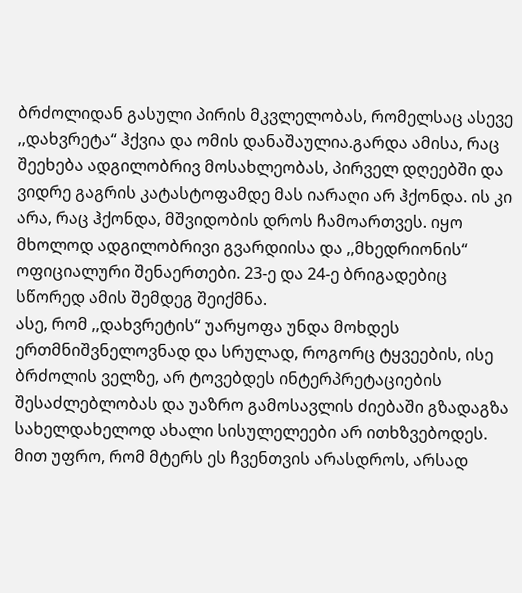ბრძოლიდან გასული პირის მკვლელობას, რომელსაც ასევე ,,დახვრეტა“ ჰქვია და ომის დანაშაულია.გარდა ამისა, რაც შეეხება ადგილობრივ მოსახლეობას, პირველ დღეებში და ვიდრე გაგრის კატასტოფამდე მას იარაღი არ ჰქონდა. ის კი არა, რაც ჰქონდა, მშვიდობის დროს ჩამოართვეს. იყო მხოლოდ ადგილობრივი გვარდიისა და ,,მხედრიონის“ ოფიციალური შენაერთები. 23-ე და 24-ე ბრიგადებიც სწორედ ამის შემდეგ შეიქმნა.
ასე, რომ ,,დახვრეტის“ უარყოფა უნდა მოხდეს ერთმნიშვნელოვნად და სრულად, როგორც ტყვეების, ისე ბრძოლის ველზე, არ ტოვებდეს ინტერპრეტაციების შესაძლებლობას და უაზრო გამოსავლის ძიებაში გზადაგზა სახელდახელოდ ახალი სისულელეები არ ითხზვებოდეს. მით უფრო, რომ მტერს ეს ჩვენთვის არასდროს, არსად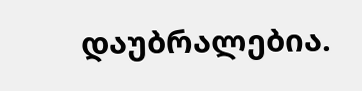დაუბრალებია.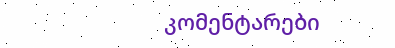კომენტარები